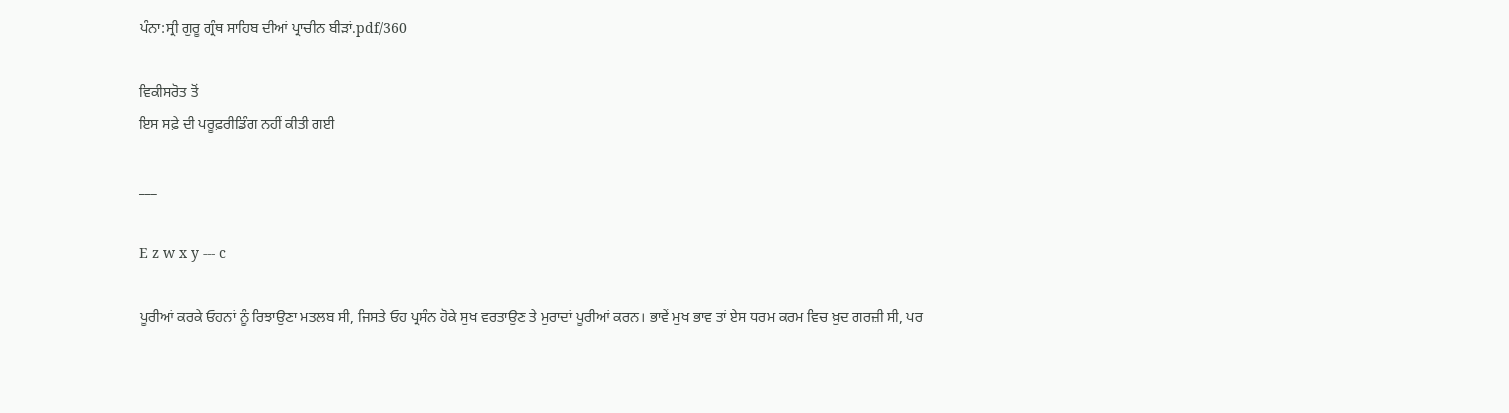ਪੰਨਾ:ਸ੍ਰੀ ਗੁਰੂ ਗ੍ਰੰਥ ਸਾਹਿਬ ਦੀਆਂ ਪ੍ਰਾਚੀਨ ਬੀੜਾਂ.pdf/360

ਵਿਕੀਸਰੋਤ ਤੋਂ
ਇਸ ਸਫ਼ੇ ਦੀ ਪਰੂਫ਼ਰੀਡਿੰਗ ਨਹੀਂ ਕੀਤੀ ਗਈ

___

E z w x y --- c

ਪੂਰੀਆਂ ਕਰਕੇ ਓਹਨਾਂ ਨੂੰ ਰਿਝਾਉਣਾ ਮਤਲਬ ਸੀ, ਜਿਸਤੇ ਓਹ ਪ੍ਰਸੰਨ ਹੋਕੇ ਸੁਖ ਵਰਤਾਉਣ ਤੇ ਮੁਰਾਦਾਂ ਪੂਰੀਆਂ ਕਰਨ। ਭਾਵੇਂ ਮੁਖ ਭਾਵ ਤਾਂ ਏਸ ਧਰਮ ਕਰਮ ਵਿਚ ਖ਼ੁਦ ਗਰਜ਼ੀ ਸੀ, ਪਰ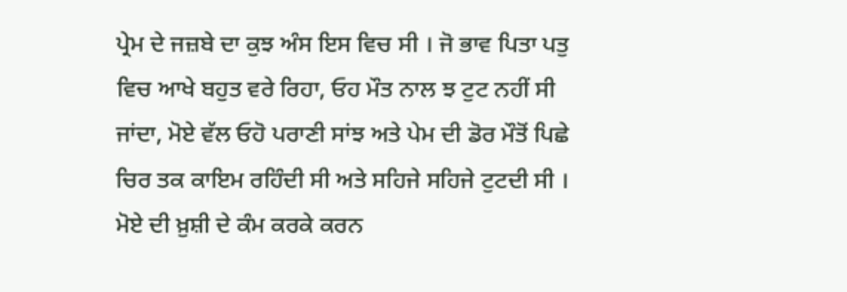ਪ੍ਰੇਮ ਦੇ ਜਜ਼ਬੇ ਦਾ ਕੁਝ ਅੰਸ ਇਸ ਵਿਚ ਸੀ । ਜੋ ਭਾਵ ਪਿਤਾ ਪਤੁ ਵਿਚ ਆਖੇ ਬਹੁਤ ਵਰੇ ਰਿਹਾ, ਓਹ ਮੌਤ ਨਾਲ ਝ ਟੁਟ ਨਹੀਂ ਸੀ ਜਾਂਦਾ, ਮੋਏ ਵੱਲ ਓਹੋ ਪਰਾਣੀ ਸਾਂਝ ਅਤੇ ਪੇਮ ਦੀ ਡੋਰ ਮੌਤੋਂ ਪਿਛੇ ਚਿਰ ਤਕ ਕਾਇਮ ਰਹਿੰਦੀ ਸੀ ਅਤੇ ਸਹਿਜੇ ਸਹਿਜੇ ਟੁਟਦੀ ਸੀ । ਮੋਏ ਦੀ ਖ਼ੁਸ਼ੀ ਦੇ ਕੰਮ ਕਰਕੇ ਕਰਨ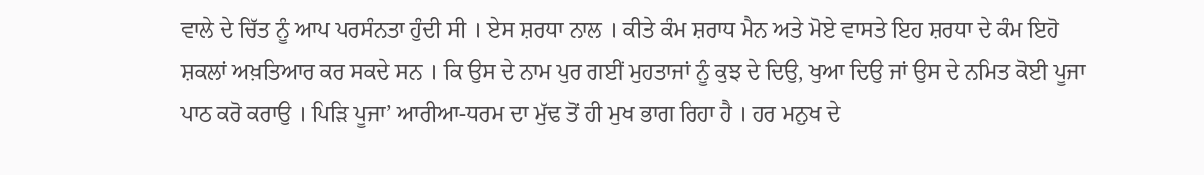ਵਾਲੇ ਦੇ ਚਿੱਤ ਨੂੰ ਆਪ ਪਰਸੰਨਤਾ ਹੁੰਦੀ ਸੀ । ਏਸ ਸ਼ਰਧਾ ਨਾਲ । ਕੀਤੇ ਕੰਮ ਸ਼ਰਾਧ ਮੈਨ ਅਤੇ ਮੋਏ ਵਾਸਤੇ ਇਹ ਸ਼ਰਧਾ ਦੇ ਕੰਮ ਇਹੋ ਸ਼ਕਲਾਂ ਅਖ਼ਤਿਆਰ ਕਰ ਸਕਦੇ ਸਨ । ਕਿ ਉਸ ਦੇ ਨਾਮ ਪੁਰ ਗਈਂ ਮੁਹਤਾਜਾਂ ਨੂੰ ਕੁਝ ਦੇ ਦਿਉ, ਖੁਆ ਦਿਉ ਜਾਂ ਉਸ ਦੇ ਨਮਿਤ ਕੋਈ ਪੂਜਾ ਪਾਠ ਕਰੋ ਕਰਾਉ । ਪਿੜਿ ਪੂਜਾ’ ਆਰੀਆ-ਧਰਮ ਦਾ ਮੁੱਢ ਤੋਂ ਹੀ ਮੁਖ ਭਾਗ ਰਿਹਾ ਹੈ । ਹਰ ਮਨੁਖ ਦੇ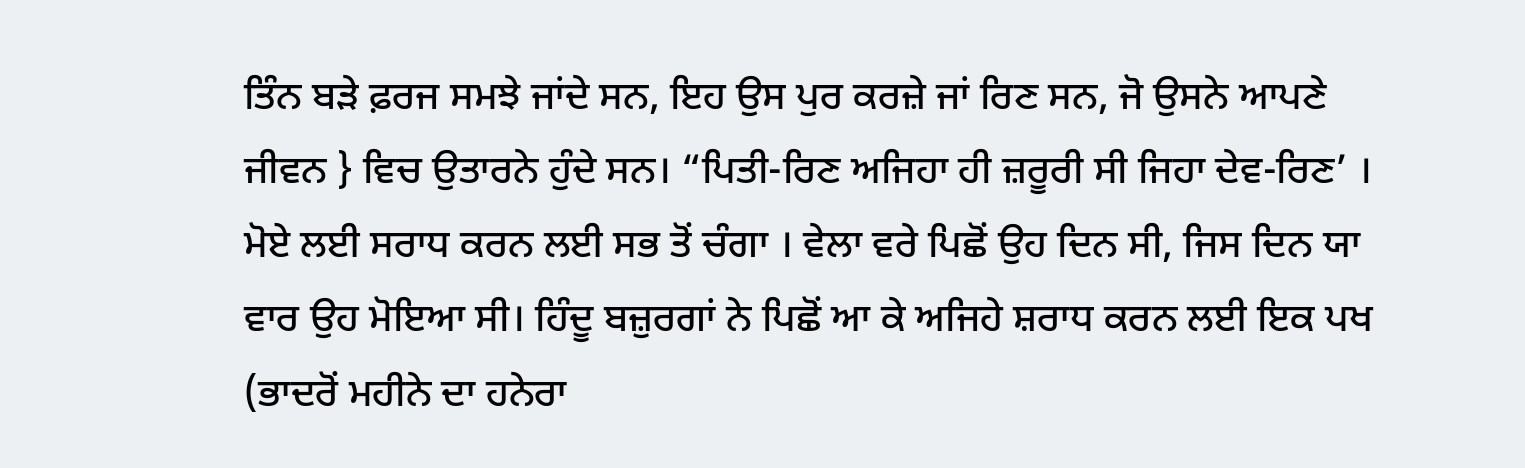ਤਿੰਨ ਬੜੇ ਫ਼ਰਜ ਸਮਝੇ ਜਾਂਦੇ ਸਨ, ਇਹ ਉਸ ਪੁਰ ਕਰਜ਼ੇ ਜਾਂ ਰਿਣ ਸਨ, ਜੋ ਉਸਨੇ ਆਪਣੇ ਜੀਵਨ } ਵਿਚ ਉਤਾਰਨੇ ਹੁੰਦੇ ਸਨ। “ਪਿਤੀ-ਰਿਣ ਅਜਿਹਾ ਹੀ ਜ਼ਰੂਰੀ ਸੀ ਜਿਹਾ ਦੇਵ-ਰਿਣ’ । ਮੋਏ ਲਈ ਸਰਾਧ ਕਰਨ ਲਈ ਸਭ ਤੋਂ ਚੰਗਾ । ਵੇਲਾ ਵਰੇ ਪਿਛੋਂ ਉਹ ਦਿਨ ਸੀ, ਜਿਸ ਦਿਨ ਯਾ ਵਾਰ ਉਹ ਮੋਇਆ ਸੀ। ਹਿੰਦੂ ਬਜ਼ੁਰਗਾਂ ਨੇ ਪਿਛੋਂ ਆ ਕੇ ਅਜਿਹੇ ਸ਼ਰਾਧ ਕਰਨ ਲਈ ਇਕ ਪਖ (ਭਾਦਰੋਂ ਮਹੀਨੇ ਦਾ ਹਨੇਰਾ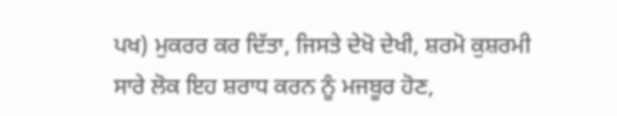ਪਖ) ਮੁਕਰਰ ਕਰ ਦਿੱਤਾ, ਜਿਸਤੇ ਦੇਖੋ ਦੇਖੀ, ਸ਼ਰਮੋ ਕੁਸ਼ਰਮੀ ਸਾਰੇ ਲੋਕ ਇਹ ਸ਼ਰਾਧ ਕਰਨ ਨੂੰ ਮਜਬੂਰ ਹੋਣ,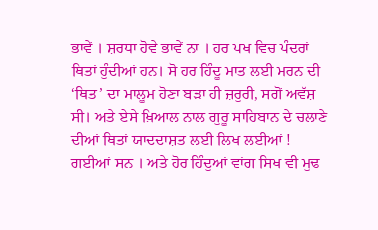ਭਾਵੇਂ । ਸ਼ਰਧਾ ਹੋਵੇ ਭਾਵੇਂ ਨਾ । ਹਰ ਪਖ ਵਿਚ ਪੰਦਰਾਂ ਥਿਤਾਂ ਹੁੰਦੀਆਂ ਹਨ। ਸੋ ਹਰ ਹਿੰਦੂ ਮਾਤ ਲਈ ਮਰਨ ਦੀ ‘ਥਿਤ’ ਦਾ ਮਾਲੂਮ ਹੋਣਾ ਬੜਾ ਹੀ ਜ਼ਰੁਰੀ, ਸਗੋਂ ਅਵੱਸ਼ ਸੀ। ਅਤੇ ਏਸੇ ਖ਼ਿਆਲ ਨਾਲ ਗੁਰੂ ਸਾਹਿਬਾਨ ਦੇ ਚਲਾਣੇ ਦੀਆਂ ਥਿਤਾਂ ਯਾਦਦਾਸ਼ਤ ਲਈ ਲਿਖ ਲਈਆਂ ! ਗਈਆਂ ਸਨ । ਅਤੇ ਹੋਰ ਹਿੰਦੁਆਂ ਵਾਂਗ ਸਿਖ ਵੀ ਮੁਢ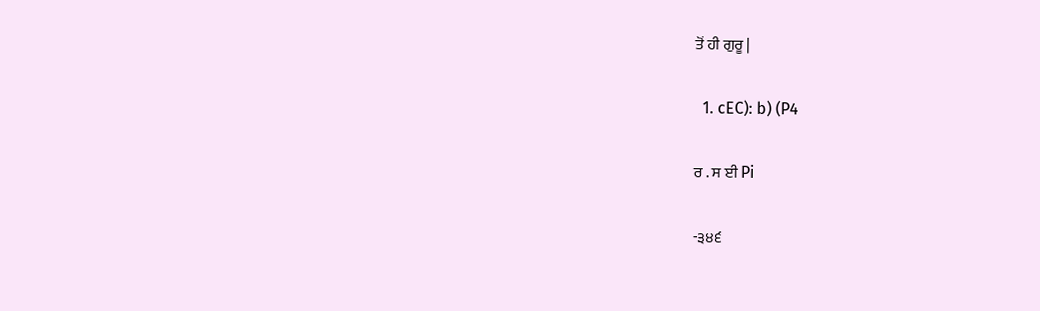ਤੋਂ ਹੀ ਗੁਰੂ |

  1. cEC): b) (P4

ਰ . ਸ ਈ Pi

-੩੪੬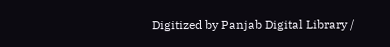Digitized by Panjab Digital Library /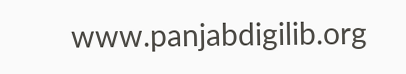www.panjabdigilib.org